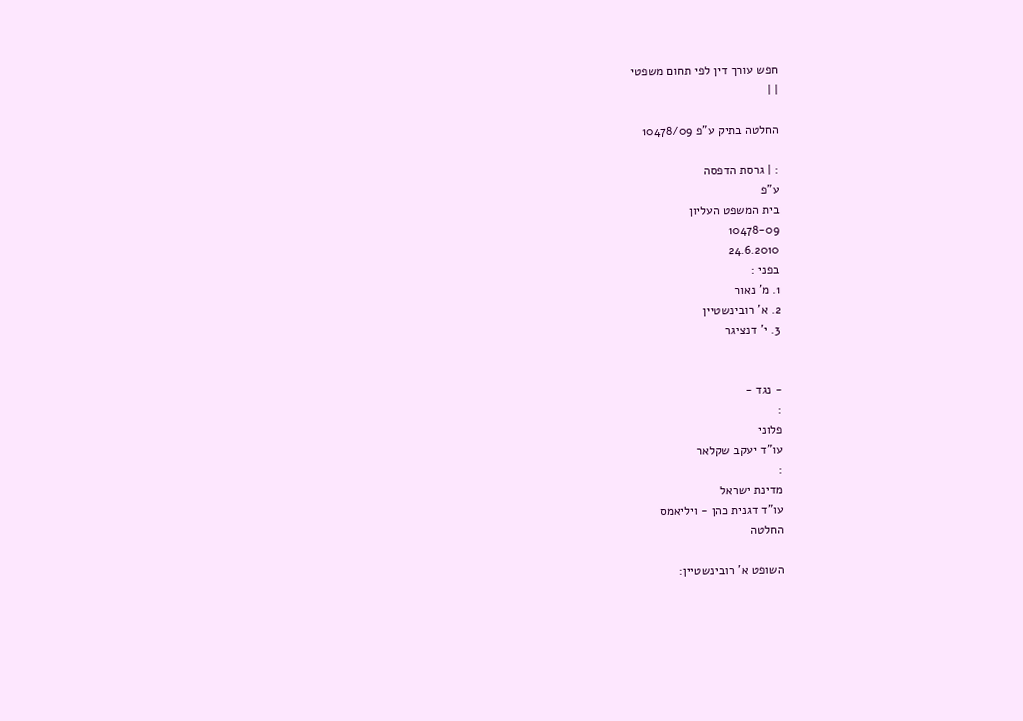חפש עורך דין לפי תחום משפטי
| |

החלטה בתיק ע"פ 10478/09

: | גרסת הדפסה
ע"פ
בית המשפט העליון
10478-09
24.6.2010
בפני :
1. מ' נאור
2. א' רובינשטיין
3. י' דנציגר


- נגד -
:
פלוני
עו"ד יעקב שקלאר
:
מדינת ישראל
עו"ד דגנית כהן - ויליאמס
החלטה

השופט א' רובינשטיין: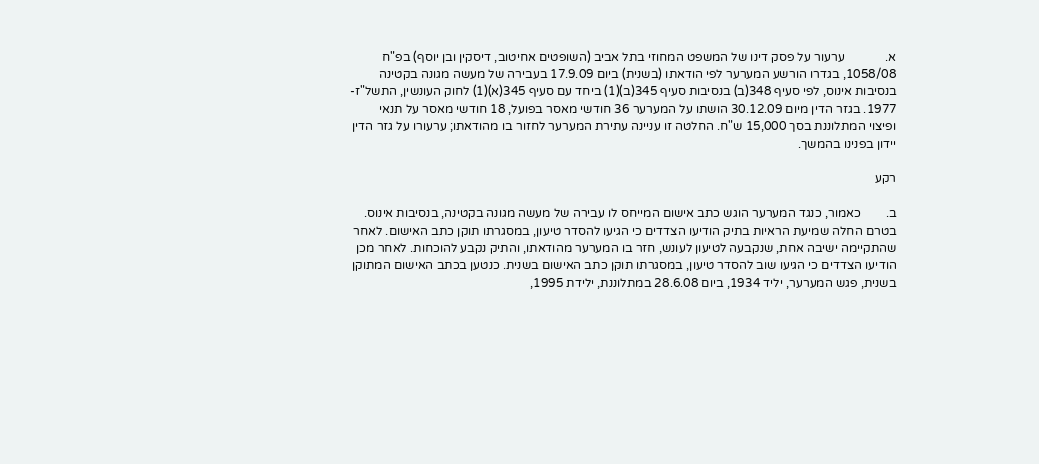א.             ערעור על פסק דינו של המשפט המחוזי בתל אביב (השופטים אחיטוב, דיסקין ובן יוסף) בפ"ח 1058/08, בגדרו הורשע המערער לפי הודאתו (בשנית) ביום 17.9.09 בעבירה של מעשה מגונה בקטינה בנסיבות אינוס, לפי סעיף 348(ב) בנסיבות סעיף 345(ב)(1) ביחד עם סעיף 345(א)(1) לחוק העונשין, התשל"ז- 1977. בגזר הדין מיום 30.12.09 הושתו על המערער 36 חודשי מאסר בפועל, 18 חודשי מאסר על תנאי ופיצוי המתלוננת בסך 15,000 ש"ח. החלטה זו עניינה עתירת המערער לחזור בו מהודאתו; ערעורו על גזר הדין יידון בפנינו בהמשך.

רקע

ב.        כאמור, כנגד המערער הוגש כתב אישום המייחס לו עבירה של מעשה מגונה בקטינה, בנסיבות אינוס. בטרם החלה שמיעת הראיות בתיק הודיעו הצדדים כי הגיעו להסדר טיעון, במסגרתו תוקן כתב האישום. לאחר שהתקיימה ישיבה אחת, שנקבעה לטיעון לעונש, חזר בו המערער מהודאתו, והתיק נקבע להוכחות. לאחר מכן הודיעו הצדדים כי הגיעו שוב להסדר טיעון, במסגרתו תוקן כתב האישום בשנית. כנטען בכתב האישום המתוקן בשנית, פגש המערער, יליד 1934, ביום 28.6.08 במתלוננת, ילידת 1995,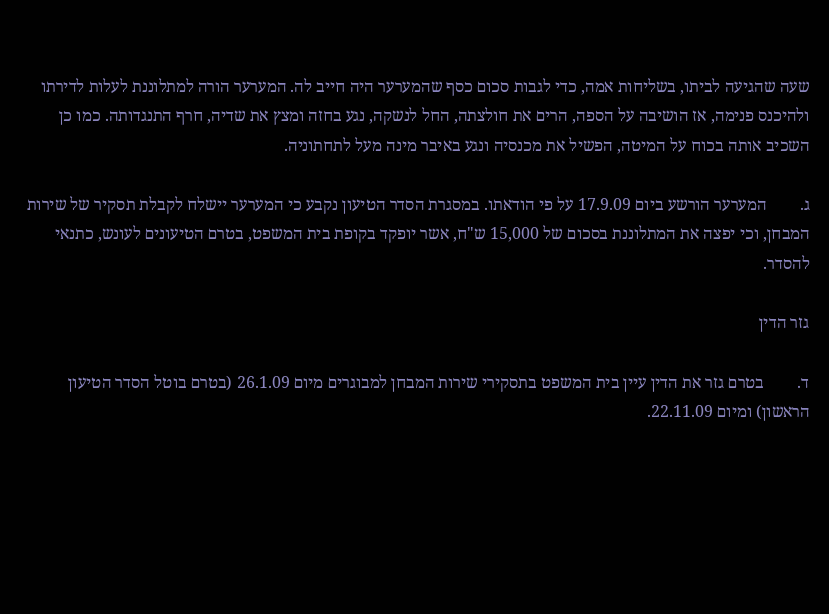שעה שהגיעה לביתו, בשליחות אמה, כדי לגבות סכום כסף שהמערער היה חייב לה. המערער הורה למתלוננת לעלות לדירתו ולהיכנס פנימה, אז הושיבה על הספה, הרים את חולצתה, החל לנשקה, נגע בחזה ומצץ את שדיה, חרף התנגדותה. כמו כן השכיב אותה בכוח על המיטה, הפשיל את מכנסיה ונגע באיבר מינה מעל לתחתוניה.

ג.        המערער הורשע ביום 17.9.09 על פי הודאתו. במסגרת הסדר הטיעון נקבע כי המערער יישלח לקבלת תסקיר של שירות המבחן, וכי יפצה את המתלוננת בסכום של 15,000 ש"ח, אשר יופקד בקופת בית המשפט, בטרם הטיעונים לעונש, כתנאי להסדר.

גזר הדין

ד.        בטרם גזר את הדין עיין בית המשפט בתסקירי שירות המבחן למבוגרים מיום 26.1.09 (בטרם בוטל הסדר הטיעון הראשון) ומיום 22.11.09.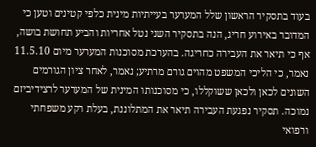בעוד בתסקיר הראשון שלל המערער בעייתיות מינית כלפי קטינים וטען כי המדובר באירוע חריג, הנה בתסקיר השני נטל אחריות והביע תחושת בושה, אף כי תיאר את העבירה כחריגה. בהערכת מסוכנות המערער מיום 11.5.10 נאמר, כי הליכי המשפט מהוים גורם מרתיע; נאמר, לאחר ציון הגורמים השונים לכאן ולכאן ששוקללו, כי מסוכנותו המינית של המערער לרצידיביזם נמוכה. תסקיר נפגעת העבירה תיאר את המתלוננת, בעלת רקע משפחתי ורפואי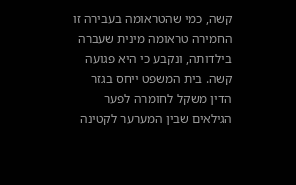קשה, כמי שהטראומה בעבירה זו החמירה טראומה מינית שעברה בילדותה, ונקבע כי היא פגועה קשה. בית המשפט ייחס בגזר הדין משקל לחומרה לפער הגילאים שבין המערער לקטינה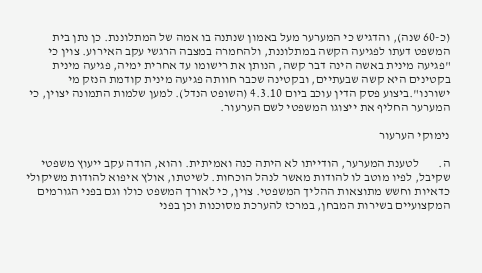(כ-60 שנה), והדגיש כי המערער מעל באמון שנתנה בו אמה של המתלוננת. כן נתן בית המשפט דעתו לפגיעה הקשה במתלוננת, ולהחמרה במצבה הרגשי עקב האירוע. צוין כי "פגיעה מינית באשה הינה דבר קשה, הנותן את רישומו עד אחרית ימיה, פגיעה מינית בקטינים היא קשה שבעתיים, ובקטינה שכבר חוותה פגיעה מינית קודמת הנזק מי ישורנו".ביצוע פסק הדין עוכב ביום 4.3.10 (השופט הנדל). למען שלמות התמונה יצוין, כי המערער החליף את ייצוגו המשפטי לשם הערעור.

נימוקי הערעור

ה.        לטענת המערער, הודייתו לא היתה כנה ואמיתית. והוא, הודה עקב ייעוץ משפטי שקיבל, לפיו מוטב לו להודות מאשר לנהל הוכחות. לשיטתו, אולץ איפוא להודות משיקולי כדאיות וחשש מתוצאות ההליך המשפטי. צוין, כי לאורך המשפט כולו וגם בפני הגורמים המקצועיים בשירות המבחן, במרכז להערכת מסוכנות וכן בפני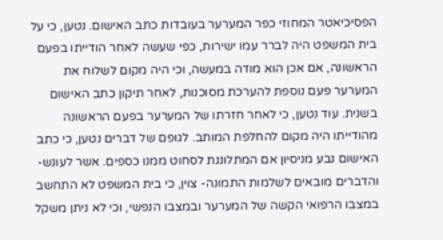הפסיכיאטר המחוזי כפר המערער בעובדות כתב האישום. נטען, כי על בית המשפט היה לברר עמו ישירות, כפי שעשה לאחר הודייתו בפעם הראשונה, אם אכן הוא מודה במעשה, וכי היה מקום לשלוח את המערער פעם נוספת להערכת מסוכנות, לאחר תיקון כתב האישום בשנית. עוד נטען, כי לאחר חזרתו של המערער בפעם הראשונה מהודייתו היה מקום להחלפת המותב. לגופם של דברים נטען, כי כתב האישום נבע מניסיון אם המתלוננת לסחוט ממנו כספים. אשר לעונש-והדברים מובאים לשלמות התמונה- צוין, כי בית המשפט לא התחשב במצבו הרפואי הקשה של המערער ובמצבו הנפשי, וכי לא ניתן משקל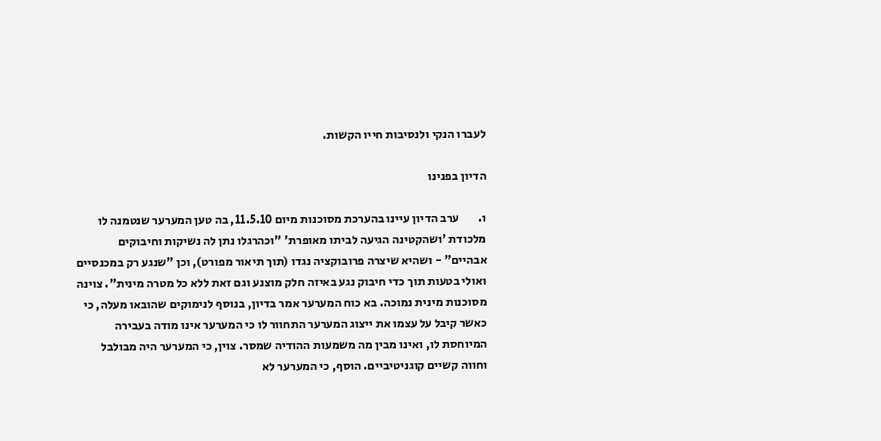לעברו הנקי ולנסיבות חייו הקשות.

הדיון בפנינו

ו.        ערב הדיון עיינו בהערכת מסוכנות מיום 11.5.10, בה טען המערער שנטמנה לו מלכודת 'ושהקטינה הגיעה לביתו מאופרת' "וכהרגלו נתן לה נשיקות וחיבוקים אבהיים" - ושהיא שיצרה פרובוקציה נגדו (תוך תיאור מפורט), וכן "שנגע רק במכנסיים ואולי בטעות תוך כדי חיבוק נגע באיזה חלק מוצנע וגם זאת ללא כל מטרה מינית". צוינה מסוכנות מינית נמוכה. בא כוח המערער אמר בדיון, בנוסף לנימוקים שהובאו מעלה, כי כאשר קיבל על עצמו את ייצוג המערער התחוור לו כי המערער אינו מודה בעבירה המיוחסת לו, ואינו מבין מה משמעות ההודיה שמסר. צוין, כי המערער היה מבולבל וחווה קשיים קוגניטיביים. הוסף, כי המערער לא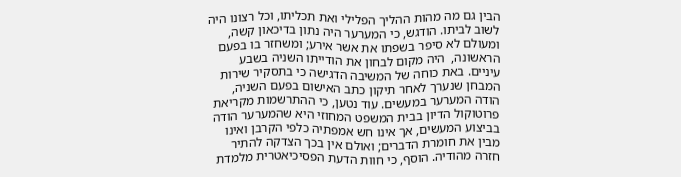הבין גם מה מהות ההליך הפלילי ואת תכליתו, וכל רצונו היה לשוב לביתו. הודגש, כי המערער היה נתון בדיכאון קשה, ומעולם לא סיפר בשפתו את אשר אירע; ומשחזר בו בפעם הראשונה,  היה מקום לבחון את הודייתו השניה בשבע עיניים. באת כוחה של המשיבה הדגישה כי בתסקיר שירות המבחן שנערך לאחר תיקון כתב האישום בפעם השניה, הודה המערער במעשים. עוד נטען, כי ההתרשמות מקריאת פרוטוקול הדיון בבית המשפט המחוזי היא שהמערער הודה בביצוע המעשים, אך אינו חש אמפתיה כלפי הקרבן ואינו מבין את חומרת הדברים; ואולם אין בכך הצדקה להתיר חזרה מהודיה. הוסף, כי חוות הדעת הפסיכיאטרית מלמדת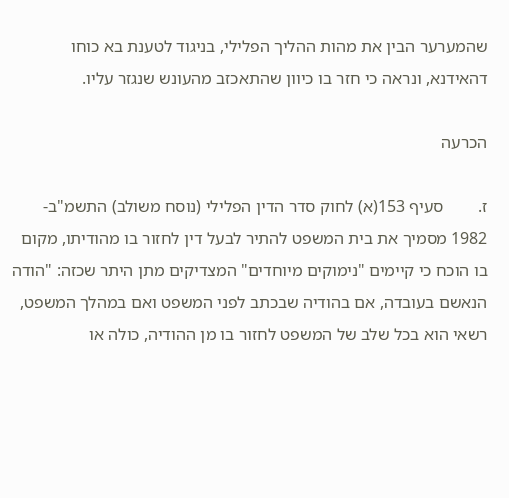שהמערער הבין את מהות ההליך הפלילי, בניגוד לטענת בא כוחו דהאידנא, ונראה כי חזר בו כיוון שהתאכזב מהעונש שנגזר עליו.

הכרעה

ז.        סעיף 153(א) לחוק סדר הדין הפלילי (נוסח משולב) התשמ"ב- 1982 מסמיך את בית המשפט להתיר לבעל דין לחזור בו מהודיתו, מקום בו הוכח כי קיימים "נימוקים מיוחדים" המצדיקים מתן היתר שכזה: "הודה הנאשם בעובדה, אם בהודיה שבכתב לפני המשפט ואם במהלך המשפט, רשאי הוא בכל שלב של המשפט לחזור בו מן ההודיה, כולה או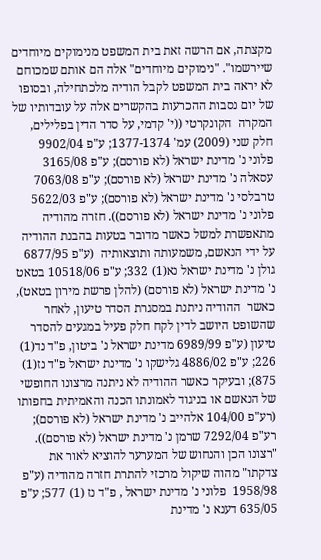מקצתה, אם הרשה זאת בית המשפט מנימוקים מיוחדים שיירשמו". "נימוקים מיוחדים" אלה הם אותם שמכוחם לא יראה בית המשפט לקבל הודיה מלכתחילה, ובסופו של יום נסבות ההכרעות בהקשרים אלה על עובדותיו של המקרה  הקונקרטי ((י' קדמי, על סדר הדין בפלילים, חלק שני (2009) עמ' 1377-1374; ע"פ 9902/04  פלוני נ' מדינת ישראל (לא פורסם); ע"פ 3165/08 עסאלה נ' מדינת ישראל (לא פורסם); ע"פ 7063/08 טרבלסי נ' מדינת ישראל (לא פורסם); ע"פ 5622/03 פלוני נ' מדינת ישראל (לא פורסם)). חזרה מהודיה מתאפשרת למשל כאשר מדובר בטעות בהבנת ההודיה על ידי הנאשם, משמעותה ותוצאותיה  (ע"פ 6877/95 גולן נ' מדינת ישראל נא(1) 332; ע"פ 10518/06 בטאט נ' מדינת ישראל (לא פורסם) (להלן פרשת מירון בטאט), כאשר  ההודיה ניתנת במסגרת הסדר טיעון, לאחר שהשופט היושב לדין לקח חלק פעיל במגעים להסדר טיעון (ע"פ 6989/99 מדינת ישראל נ' ביטון, פ"ד נד(1) 226; ע"פ 4886/02 גלישקו נ' מדינת ישראל פ"ד נז(1) 875); ובעיקר כאשר ההודיה לא ניתנה מרצונו החופשי של הנאשם או בניגוד לאמונתו הכנה והאמיתית בחפותו (רע"פ 104/00 אלהייב נ' מדינת ישראל (לא פורסם); רע"פ 7292/04 שרמן נ' מדינת ישראל (לא פורסם)). "רצונו הכן והנחוש של המערער להוציא לאור את צדקתו" מהוה שיקול מרכזי להתרת חזרה מהודיה (ע"פ  1958/98  פלוני נ' מדינת ישראל , פ"ד נז (1) 577; ע"פ 635/05 דענא נ' מדינת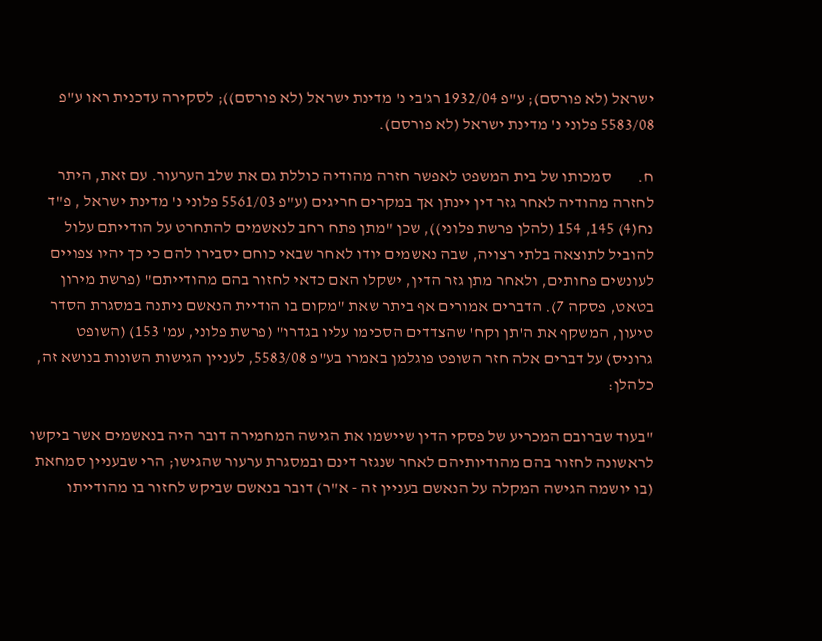ישראל (לא פורסם); ע"פ 1932/04 רג'בי נ' מדינת ישראל (לא פורסם)); לסקירה עדכנית ראו ע"פ 5583/08 פלוני נ' מדינת ישראל (לא פורסם).

ח.        סמכותו של בית המשפט לאפשר חזרה מהודיה כוללת גם את שלב הערעור. עם זאת, היתר לחזרה מהודיה לאחר גזר דין יינתן אך במקרים חריגים (ע"פ 5561/03 פלוני נ' מדינת ישראל , פ"ד נח(4) 145, 154 (להלן פרשת פלוני)), שכן "מתן פתח רחב לנאשמים להתחרט על הודייתם עלול להוביל לתוצאה בלתי רצויה, שבה נאשמים יודו לאחר שבאי כוחם יסבירו להם כי כך יהיו צפויים לעונשים פחותים, ולאחר מתן גזר הדין, ישקלו האם כדאי לחזור בהם מהודייתם" (פרשת מירון בטאט, פסקה 7). הדברים אמורים אף ביתר שאת "מקום בו הודיית הנאשם ניתנה במסגרת הסדר טיעון, המשקף את ה'תן וקח' שהצדדים הסכימו עליו בגדרו" (פרשת פלוני, עמ' 153) (השופט גרוניס) על דברים אלה חזר השופט פוגלמן באמרו בע"פ 5583/08, לעניין הגישות השונות בנושא זה, כלהלן:

"בעוד שברובם המכריע של פסקי הדין שיישמו את הגישה המחמירה דובר היה בנאשמים אשר ביקשו לראשונה לחזור בהם מהודיותיהם לאחר שנגזר דינם ובמסגרת ערעור שהגישו; הרי שבעניין סמחאת (בו יושמה הגישה המקלה על הנאשם בעניין זה - א"ר) דובר בנאשם שביקש לחזור בו מהודייתו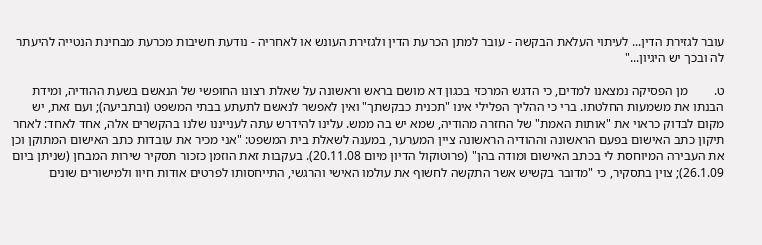עובר לגזירת הדין... לעיתוי העלאת הבקשה - עובר למתן הכרעת הדין ולגזירת העונש או לאחריה - נודעת חשיבות מכרעת מבחינת הנטייה להיעתר לה ובכך יש היגיון..."

ט.        מן הפסיקה נמצאנו למדים, כי הדגש המרכזי בכגון דא מושם בראש וראשונה על שאלת רצונו החופשי של הנאשם בשעת ההודיה, ומידת הבנתו את משמעות החלטתו. ברי כי ההליך הפלילי אינו "תכנית כבקשתך" ואין לאפשר לנאשם לתעתע בבתי המשפט (ובתביעה); ועם זאת, יש מקום לבדוק כראוי את "אותות האמת" של החזרה מהודיה, שמא יש בה ממש. עלינו להידרש עתה לענייננו שלנו בהקשרים אלה, אחד לאחד: לאחר תיקון כתב האישום בפעם הראשונה וההודיה הראשונה ציין המערער, במענה לשאלת בית המשפט: "אני מכיר את עובדות כתב האישום המתוקן וכן את העבירה המיוחסת לי בכתב האישום ומודה בהן" (פרוטוקול הדיון מיום 20.11.08). בעקבות זאת הוזמן כזכור תסקיר שירות המבחן (שניתן ביום 26.1.09); צוין בתסקיר, כי "מדובר בקשיש אשר התקשה לחשוף את עולמו האישי והרגשי, התייחסותו לפרטים אודות חיוו ולמישורים שונים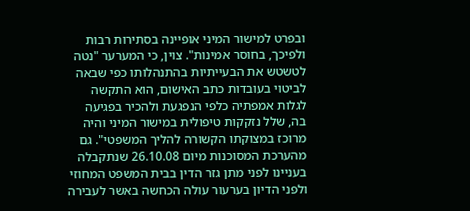ובפרט למישור המיני אופיינה בסתירות רבות ולפיכך, בחוסר אמינות". צוין, כי המערער "נטה לטשטש את הבעייתיות בהתנהלותו כפי שבאה לביטוי בעובדות כתב האישום, הוא התקשה לגלות אמפתיה כלפי הנפגעת ולהכיר בפגיעה בה, שלל נזקקות טיפולית במישור המיני והיה מרוכז במצוקתו הקשורה להליך המשפטי". גם מהערכת המסוכנות מיום 26.10.08 שנתקבלה בעניינו לפני מתן גזר הדין בבית המשפט המחוזי ולפני הדיון בערעור עולה הכחשה באשר לעבירה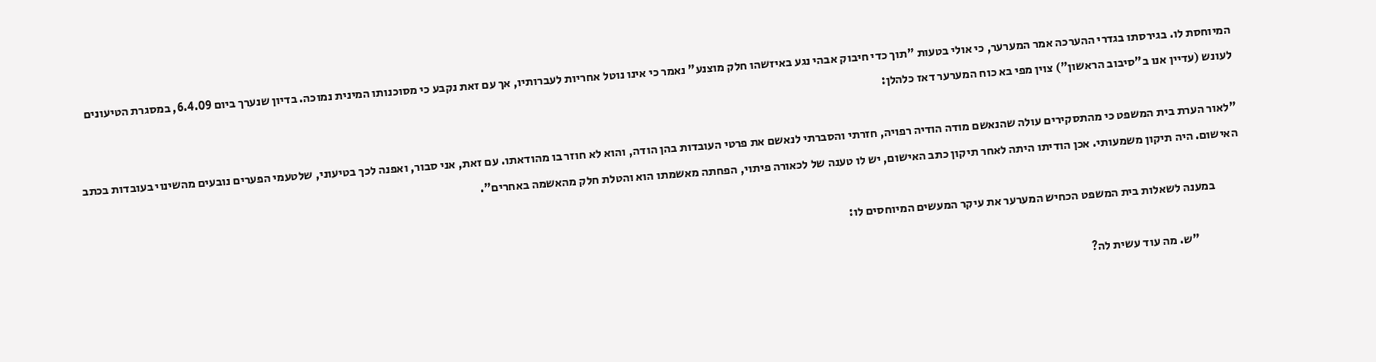המיוחסת לו. בגירסתו בגדרי ההערכה אמר המערער, כי אולי בטעות "תוך כדי חיבוק אבהי נגע באיזשהו חלק מוצנע" נאמר כי אינו נוטל אחריות לעברותיו, אך עם זאת נקבע כי מסוכנותו המינית נמוכה. בדיון שנערך ביום 6.4.09, במסגרת הטיעונים לעונש (עדיין אנו ב"סיבוב הראשון") צוין מפי בא כוח המערער דאז כלהלן:

"לאור הערת בית המשפט כי מהתסקירים עולה שהנאשם מודה הודיה רפויה, חזרתי והסברתי לנאשם את פרטי העובדות בהן הודה, והוא לא חוזר בו מהודאתו. עם זאת, אני סבור, ואפנה לכך בטיעוני, שלטעמי הפערים נובעים מהשינוי בעובדות בכתב האישום. היה תיקון משמעותי. אכן הודיתו היתה לאחר תיקון כתב האישום, יש לו טענה של לכאורה פיתוי, הפחתה מאשמתו הוא והטלת חלק מהאשמה באחרים".

           במענה לשאלות בית המשפט הכחיש המערער את עיקר המעשים המיוחסים לו:

                   "ש. מה עוד עשית לה?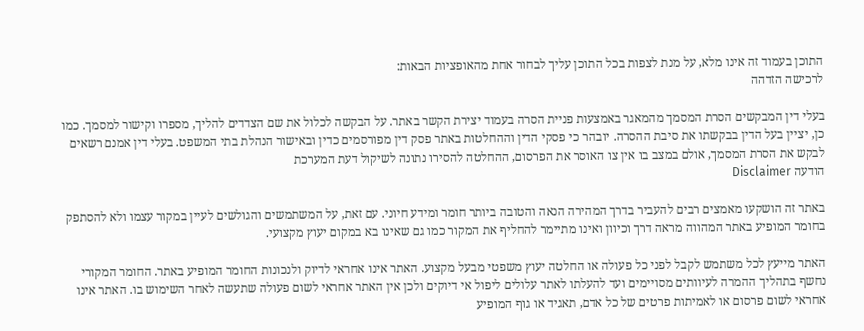התוכן בעמוד זה אינו מלא, על מנת לצפות בכל התוכן עליך לבחור אחת מהאופציות הבאות:
לרכישה הזדהה

בעלי דין המבקשים הסרת המסמך מהמאגר באמצעות פניית הסרה בעמוד יצירת הקשר באתר. על הבקשה לכלול את שם הצדדים להליך, מספרו וקישור למסמך. כמו כן, יציין בעל הדין בבקשתו את סיבת ההסרה. יובהר כי פסקי הדין וההחלטות באתר פסק דין מפורסמים כדין ובאישור הנהלת בתי המשפט. בעלי דין אמנם רשאים לבקש את הסרת המסמך, אולם במצב בו אין צו האוסר את הפרסום, ההחלטה להסירו נתונה לשיקול דעת המערכת
הודעה Disclaimer

באתר זה הושקעו מאמצים רבים להעביר בדרך המהירה הנאה והטובה ביותר חומר ומידע חיוני. עם זאת, על המשתמשים והגולשים לעיין במקור עצמו ולא להסתפק בחומר המופיע באתר המהווה מראה דרך וכיוון ואינו מתיימר להחליף את המקור כמו גם שאינו בא במקום יעוץ מקצועי.

האתר מייעץ לכל משתמש לקבל לפני כל פעולה או החלטה יעוץ משפטי מבעל מקצוע. האתר אינו אחראי לדיוק ולנכונות החומר המופיע באתר. החומר המקורי נחשף בתהליך ההמרה לעיוותים מסויימים ועד להעלתו לאתר עלולים ליפול אי דיוקים ולכן אין האתר אחראי לשום פעולה שתעשה לאחר השימוש בו. האתר אינו אחראי לשום פרסום או לאמיתות פרטים של כל אדם, תאגיד או גוף המופיע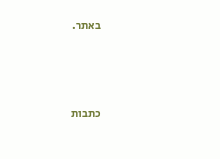באתר.




כתבות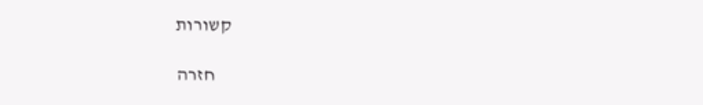קשורות

    חזרה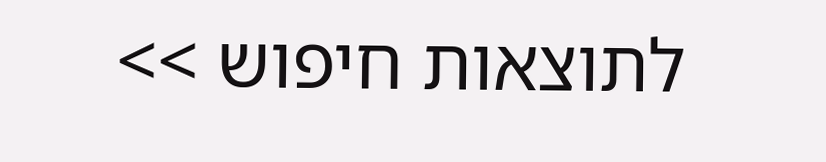לתוצאות חיפוש >>